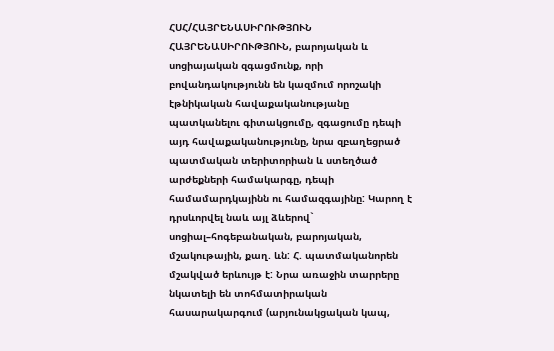ՀՍՀ/ՀԱՅՐԵՆԱՍԻՐՈՒԹՅՈՒՆ
ՀԱՅՐԵՆԱՍԻՐՈՒԹՅՈՒՆ, բարոյական և սոցիայական զգացմունք, որի բովանդակությունն են կազմում որոշակի էթնիկական հավաքականությանը պատկանելու գիտակցումը, զգացումը դեպի այդ հավաքականությունը, նրա զբաղեցրած պատմական տերիտորիան և ստեղծած արժեքների համակարգը, դեպի համամարդկայինն ու համազգայինը: Կարող է դրսևորվել նաև այլ ձևերով` սոցիալ–հոգեբանական, բարոյական, մշակութային, քաղ. ևն: Հ. պատմականորեն մշակված երևույթ է: Նրա առաջին տարրերը նկատելի են տոհմատիրական հասարակարգում (արյունակցական կապ,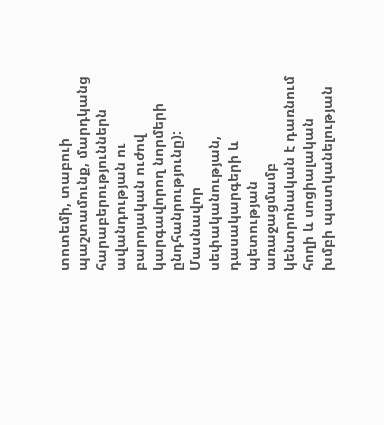տոտեմի, տաբուի պաշտամունք, մարդկանց հարաբերություններն ավանդության ու բարոյական ուժով կարգավորող նորմերի ընդհանրությունը): Մասնավոր սեփականության, դասակարգերի և պետության առաջացմամբ կենտրոնական է դառնում հողի և սոցիալական խմբի պատկանելության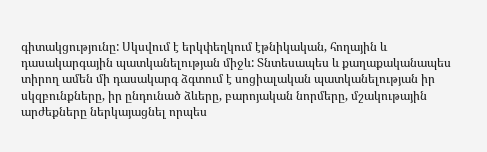գիտակցությունը: Սկսվում է երկփեղկում էթնիկական, հողային և դասակարգային պատկանելության միջև: Տնտեսապես և քաղաքականապես տիրող ամեն մի դասակարգ ձգտում է սոցիալական պատկանելության իր սկզբունքները, իր ընդունած ձևերը, բարոյական նորմերը, մշակութային արժեքները ներկայացնել որպես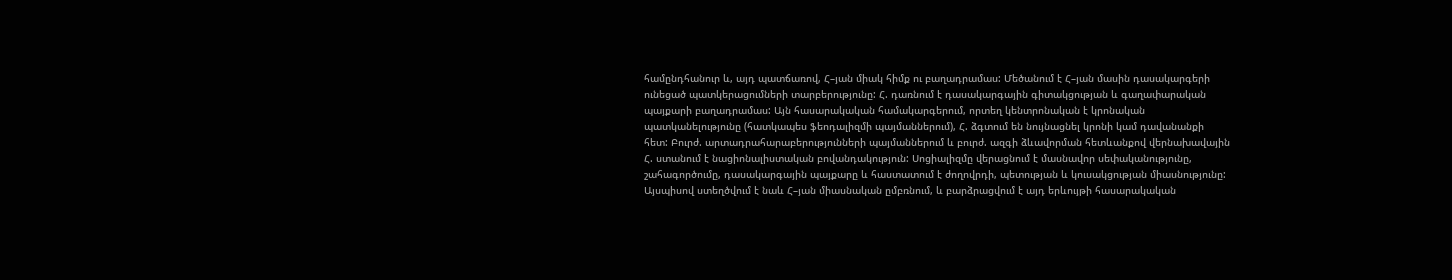համընդհանուր և, այդ պատճառով, Հ–յան միակ հիմք ու բաղադրամաս: Մեծանում է Հ–յան մասին դասակարգերի ունեցած պատկերացումների տարբերությունը: Հ. դառնում է դասակարգային գիտակցության և գաղափարական պայքարի բաղադրամաս: Այն հասարակական համակարգերում, որտեղ կենտրոնական է կրոնական պատկանելությունը (հատկապես ֆեոդալիզմի պայմաններում), Հ. ձգտում են նույնացնել կրոնի կամ դավանանքի հետ: Բուրժ. արտադրահարաբերությունների պայմաններում և բուրժ. ազգի ձևավորման հետևանքով վերնախավային Հ. ստանում է նացիոնալիստական բովանդակություն: Սոցիալիզմը վերացնում է մասնավոր սեփականությունը, շահագործումը, դասակարգային պայքարը և հաստատում է ժողովրդի, պետության և կուսակցության միասնությունը: Այսպիսով ստեղծվում է նաև Հ–յան միասնական ըմբռնում, և բարձրացվում է այդ երևույթի հասարակական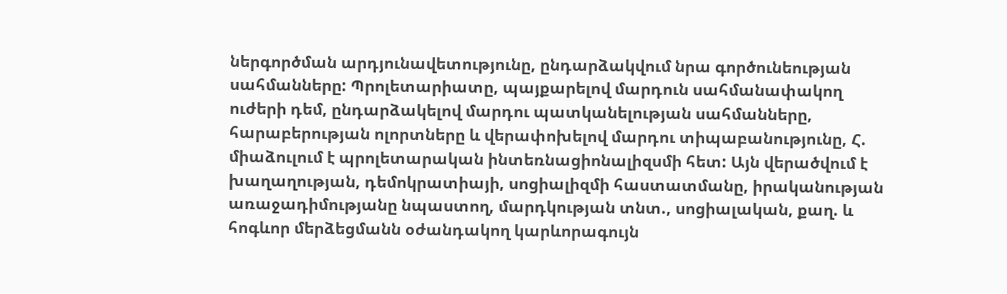ներգործման արդյունավետությունը, ընդարձակվում նրա գործունեության սահմանները: Պրոլետարիատը, պայքարելով մարդուն սահմանափակող ուժերի դեմ, ընդարձակելով մարդու պատկանելության սահմանները, հարաբերության ոլորտները և վերափոխելով մարդու տիպաբանությունը, Հ. միաձուլում է պրոլետարական ինտեռնացիոնալիզսմի հետ: Այն վերածվում է խաղաղության, դեմոկրատիայի, սոցիալիզմի հաստատմանը, իրականության առաջադիմությանը նպաստող, մարդկության տնտ., սոցիալական, քաղ. և հոգևոր մերձեցմանն օժանդակող կարևորագույն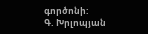գործոնի:
Գ. Խրլոպյան